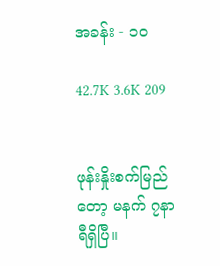အခန်း - ၁၀

42.7K 3.6K 209


ဖုန်းနှိုးစက်မြည်တော့ မနက် ၇နာရီရှိပြီ။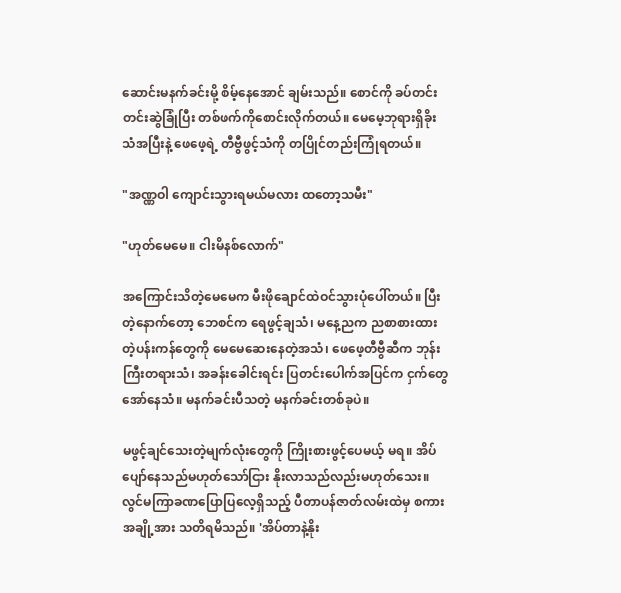ဆောင်းမနက်ခင်းမို့ စိမ့်နေအောင် ချမ်းသည်။ စောင်ကို ခပ်တင်းတင်းဆွဲခြုံပြီး တစ်ဖက်ကိုစောင်းလိုက်တယ်။ မေမေ့ဘုရားရှိခိုးသံအပြီးနဲ့ ဖေဖေ့ရဲ့ တီဗွီဖွင့်သံကို တပြိုင်တည်းကြုံရတယ်။

"အဏ္ဏဝါ ကျောင်းသွားရမယ်မလား ထတော့သမီး"

"ဟုတ်မေမေ။ ငါးမိနစ်လောက်"

အကြောင်းသိတဲ့မေမေက မီးဖိုချောင်ထဲဝင်သွားပုံပေါ်တယ်။ ပြီးတဲ့နောက်တော့ ဘေစင်က ရေဖွင့်ချသံ၊ မနေ့ညက ညစာစားထားတဲ့ပန်းကန်တွေကို မေမေဆေးနေတဲ့အသံ၊ ဖေဖေ့တီဗွီဆီက ဘုန်းကြီးတရားသံ၊ အခန်းခေါင်းရင်း ပြတင်းပေါက်အပြင်က ငှက်တွေအော်နေသံ။ မနက်ခင်းပီသတဲ့ မနက်ခင်းတစ်ခုပဲ။

မဖွင့်ချင်သေးတဲ့မျက်လုံးတွေကို ကြိုးစားဖွင့်ပေမယ့် မရ။ အိပ်ပျော်နေသည်မဟုတ်သော်ငြား နိုးလာသည်လည်းမဟုတ်သေး။ လွင်မကြာခဏပြောပြလေ့ရှိသည့် ပီတာပန်ဇာတ်လမ်းထဲမှ စကားအချို့အား သတိရမိသည်။ 'အိပ်တာနဲ့နိုး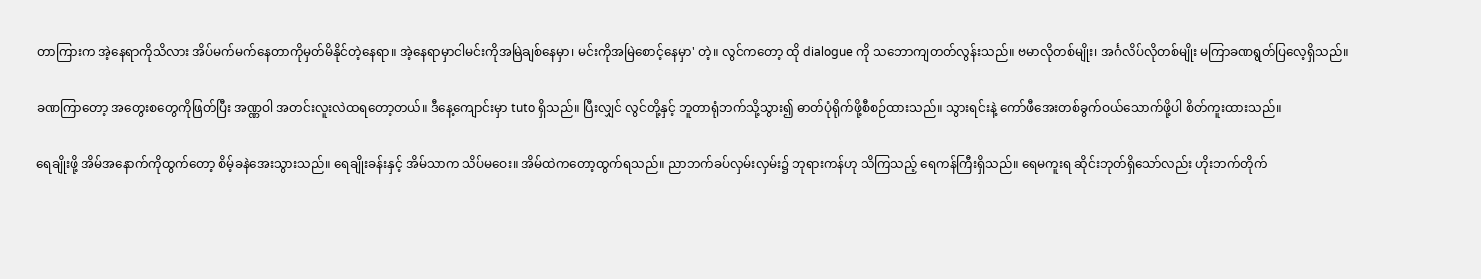တာကြားက အဲ့နေရာကိုသိလား အိပ်မက်မက်နေတာကိုမှတ်မိနိုင်တဲ့နေရာ။ အဲ့နေရာမှာငါမင်းကိုအမြဲချစ်နေမှာ၊ မင်းကိုအမြဲစောင့်နေမှာ' တဲ့။ လွင်ကတော့ ထို dialogue ကို သဘောကျတတ်လွန်းသည်။ ဗမာလိုတစ်မျိုး၊ အင်္ဂလိပ်လိုတစ်မျိုး မကြာခဏရွတ်ပြလေ့ရှိသည်။

ခဏကြာတော့ အတွေးစတွေကိုဖြတ်ပြီး အဏ္ဏဝါ အတင်းလူးလဲထရတော့တယ်။ ဒီနေ့ကျောင်းမှာ tuto ရှိသည်။ ပြီးလျှင် လွင်တို့နှင့် ဘူတာရုံဘက်သို့သွား၍ ဓာတ်ပုံရိုက်ဖို့စီစဉ်ထားသည်။ သွားရင်းနဲ့ ကော်ဖီအေးတစ်ခွက်ဝယ်သောက်ဖို့ပါ စိတ်ကူးထားသည်။

ရေချိုးဖို့ အိမ်အနောက်ကိုထွက်တော့ စိမ့်ခနဲအေးသွားသည်။ ရေချိုးခန်းနှင့် အိမ်သာက သိပ်မဝေး။ အိမ်ထဲကတော့ထွက်ရသည်။ ညာဘက်ခပ်လှမ်းလှမ်း၌ ဘုရားကန်ဟု သိကြသည့် ရေကန်ကြီးရှိသည်။ ရေမကူးရ ဆိုင်းဘုတ်ရှိသော်လည်း ဟိုးဘက်တိုက်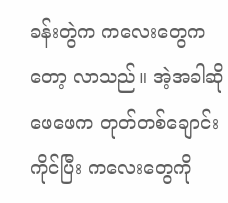ခန်းတွဲက ကလေးတွေကတော့ လာသည်။ အဲ့အခါဆို ဖေဖေက တုတ်တစ်ချောင်းကိုင်ပြီး ကလေးတွေကို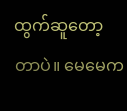ထွက်ဆူတော့တာပဲ။ မေမေက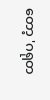တော့ 'ဂရုတ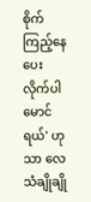စိုက်ကြည့်နေပေးလိုက်ပါမောင်ရယ်' ဟုသာ လေသံချိုချို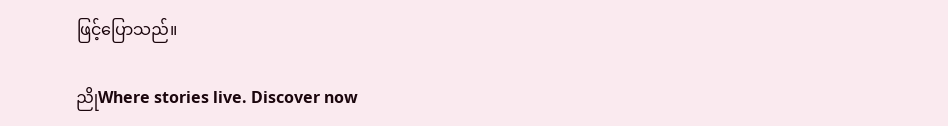ဖြင့်ပြောသည်။

ညိုWhere stories live. Discover now